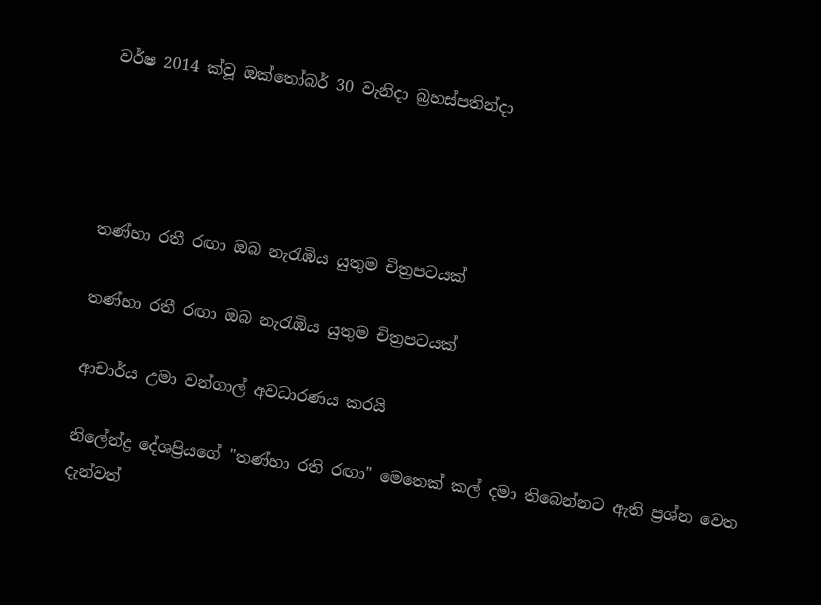වර්ෂ 2014 ක්වූ ඔක්තෝබර් 30 වැනිදා බ්‍රහස්පතින්දා




තණ්හා රතී රඟා ඔබ නැරැඹිය යුතුම චිත්‍රපටයක්

තණ්හා රතී රඟා ඔබ නැරැඹිය යුතුම චිත්‍රපටයක්

ආචාර්ය උමා වන්ගාල් අවධාරණය කරයි

නිලේන්ද්‍ර දේශප්‍රියගේ "තණ්හා රති රඟා" මෙතෙක් කල් දමා තිබෙන්නට ඇති ප්‍රශ්න වෙත දැන්වත්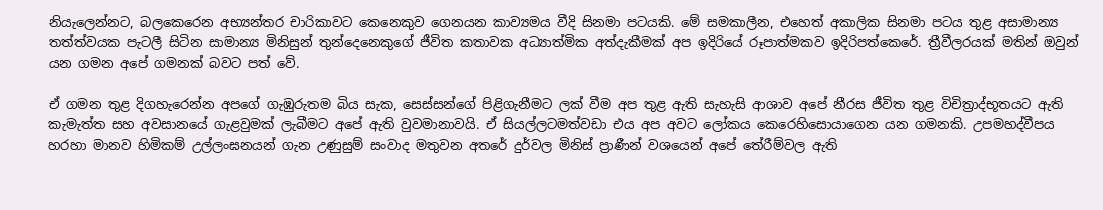නියැලෙන්නට, බලකෙරෙන අභ්‍යන්තර චාරිකාවට කෙනෙකුව ගෙනයන කාව්‍යමය වීදි සිනමා පටයකි. මේ සමකාලීන, එහෙත් අකාලික සිනමා පටය තුළ අසාමාන්‍ය තත්ත්වයක පැටලී සිටින සාමාන්‍ය මිනිසුන් තුන්දෙනෙකුගේ ජීවිත කතාවක අධ්‍යාත්මික අත්දැකීමක් අප ඉදිරියේ රූපාත්මකව ඉදිරිපත්කෙරේ. ත්‍රීවීලරයක් මතින් ඔවුන් යන ගමන අපේ ගමනක් බවට පත් වේ.

ඒ ගමන තුළ දිගහැරෙන්න අපගේ ගැඹුරුතම බිය සැක, සෙස්සන්ගේ පිළිගැනීමට ලක් වීම අප තුළ ඇති සැහැසි ආශාව අපේ නීරස ජීවිත තුළ විචිත්‍රාද්භූතයට ඇති කැමැත්ත සහ අවසානයේ ගැළවුමක් ලැබීමට අපේ ඇති වුවමානාවයි. ඒ සියල්ලටමත්වඩා එය අප අවට ලෝකය කෙරෙහිසොයාගෙන යන ගමනකි. උපමහද්වීපය හරහා මානව හිමිකම් උල්ලංඝනයන් ගැන උණුසුම් සංවාද මතුවන අතරේ දුර්වල මිනිස් ප්‍රාණීන් වශයෙන් අපේ තේරීම්වල ඇති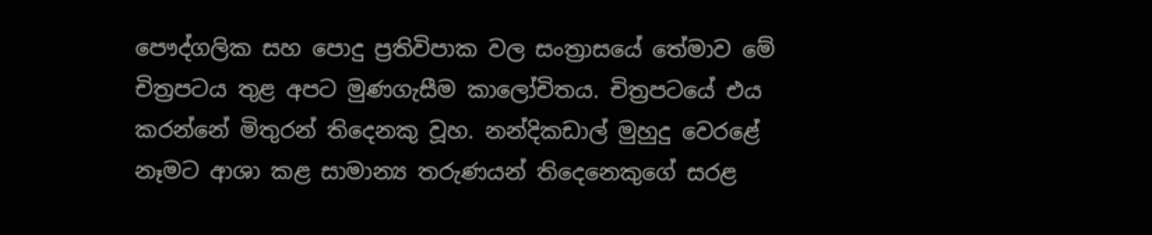පෞද්ගලික සහ පොදු ප්‍රතිවිපාක වල සංත්‍රාසයේ තේමාව මේ චිත්‍රපටය තුළ අපට මුණගැසීම කාලෝචිතය. චිත්‍රපටයේ එය කරන්නේ මිතුරන් තිදෙනකු වූහ. නන්දිකඩාල් මුහුදු වෙරළේ නෑමට ආශා කළ සාමාන්‍ය තරුණයන් තිදෙනෙකුගේ සරළ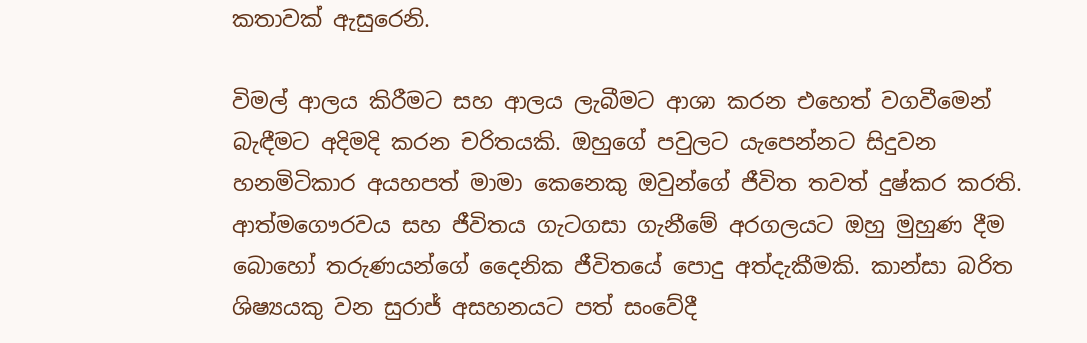කතාවක් ඇසුරෙනි.

විමල් ආලය කිරීමට සහ ආලය ලැබීමට ආශා කරන එහෙත් වගවීමෙන් බැඳීමට අදිමදි කරන චරිතයකි. ඔහුගේ පවුලට යැපෙන්නට සිදුවන හනමිටිකාර අයහපත් මාමා කෙනෙකු ඔවුන්ගේ ජීවිත තවත් දුෂ්කර කරති. ආත්මගෞරවය සහ ජීවිතය ගැටගසා ගැනීමේ අරගලයට ඔහු මුහුණ දීම බොහෝ තරුණයන්ගේ දෛනික ජීවිතයේ පොදු අත්දැකීමකි. කාන්සා බරිත ශිෂ්‍යයකු වන සුරාජ් අසහනයට පත් සංවේදී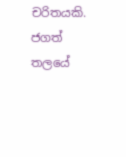චරිතයකි. ජගත් තලයේ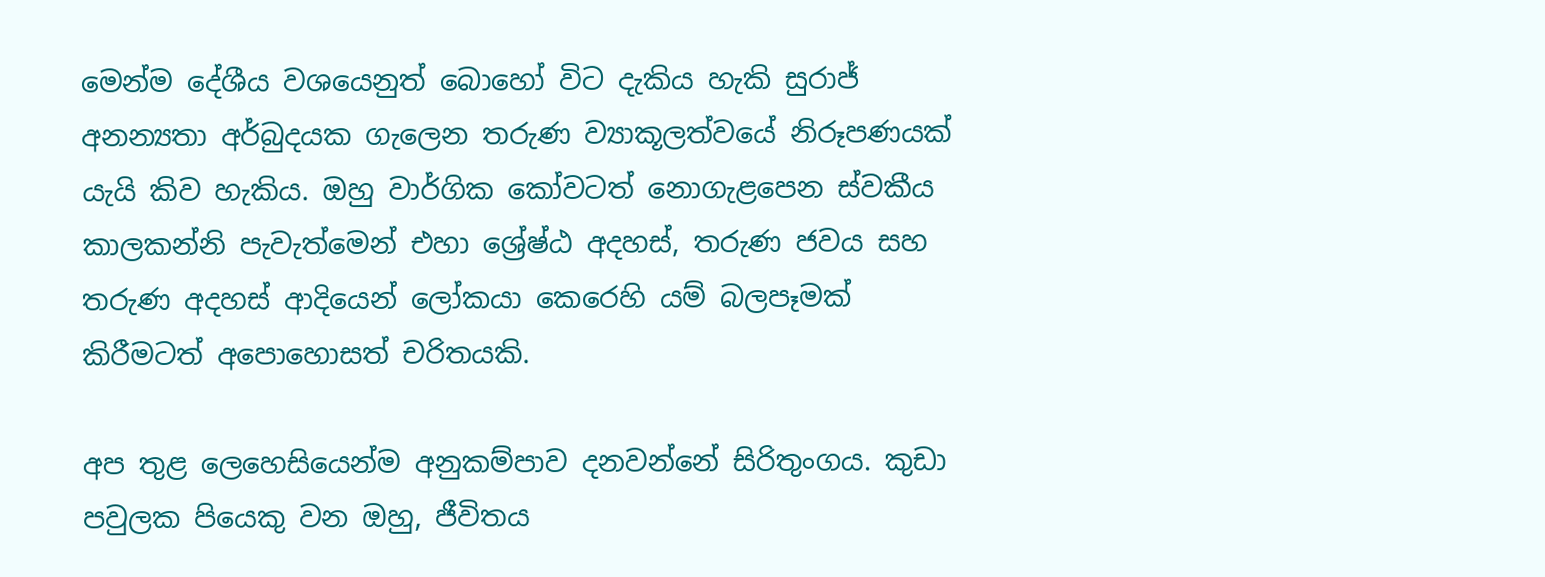මෙන්ම දේශීය වශයෙනුත් බොහෝ විට දැකිය හැකි සුරාජ් අනන්‍යතා අර්බුදයක ගැලෙන තරුණ ව්‍යාකූලත්වයේ නිරූපණයක් යැයි කිව හැකිය. ඔහු වාර්ගික කෝවටත් නොගැළපෙන ස්වකීය කාලකන්නි පැවැත්මෙන් එහා ශ්‍රේෂ්ඨ අදහස්, තරුණ ජවය සහ තරුණ අදහස් ආදියෙන් ලෝකයා කෙරෙහි යම් බලපෑමක් කිරීමටත් අපොහොසත් චරිතයකි.

අප තුළ ලෙහෙසියෙන්ම අනුකම්පාව දනවන්නේ සිරිතුංගය. කුඩා පවුලක පියෙකු වන ඔහු, ජීවිතය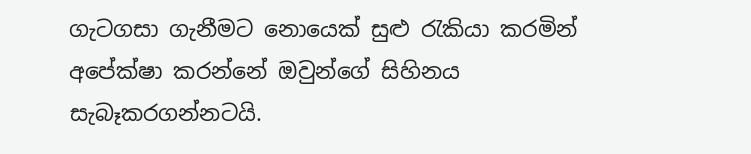ගැටගසා ගැනීමට නොයෙක් සුළු රැකියා කරමින් අපේක්ෂා කරන්නේ ඔවුන්ගේ සිහිනය සැබෑකරගන්නටයි.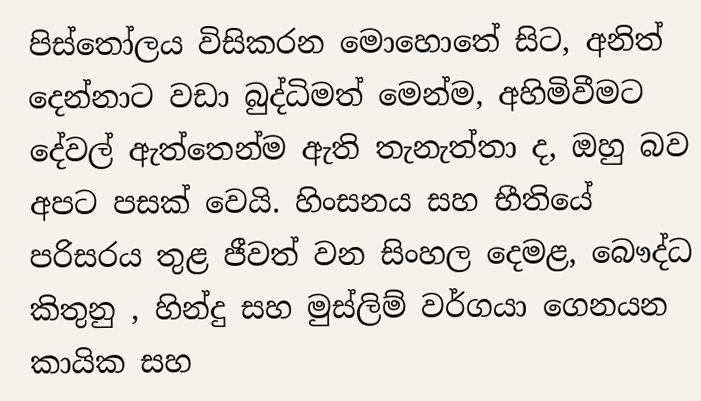පිස්තෝලය විසිකරන මොහොතේ සිට, අනිත් දෙන්නාට වඩා බුද්ධිමත් මෙන්ම, අහිමිවීමට දේවල් ඇත්තෙන්ම ඇති තැනැත්තා ද, ඔහු බව අපට පසක් වෙයි. හිංසනය සහ භීතියේ පරිසරය තුළ ජීවත් වන සිංහල දෙමළ, බෞද්ධ කිතුනු , හින්දු සහ මුස්ලිම් වර්ගයා ගෙනයන කායික සහ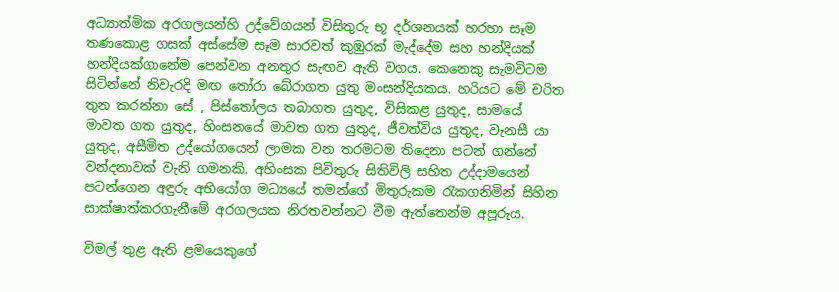අධ්‍යාත්මික අරගලයන්හි උද්වේගයන් විසිතුරු භූ දර්ශනයක් හරහා සෑම තණකොළ ගසක් අස්සේම සෑම සාරවත් කුඹුරක් මැද්දේම සහ හන්දියක් හන්දියක්ගානේම පෙන්වන අනතුර සැඟව ඇති වගය. කෙනෙකු සැමවිටම සිටින්නේ නිවැරදි මඟ තෝරා බේරාගත යුතු මංසන්දියකය. හරියට මේ චරිත තුන කරන්නා සේ , පිස්තෝලය තබාගත යුතුද, විසිකළ යුතුද, සාමයේ මාවත ගත යුතුද, හිංසනයේ මාවත ගත යුතුද, ජීවත්විය යුතුද, වැනසී යා යුතුද, අසීමිත උද්යෝගයෙන් ලාමක වන තරමටම තිදෙනා පටන් ගන්නේ වන්දනාවක් වැනි ගමනකි. අහිංසක පිවිතුරු සිතිවිලි සහිත උද්දාමයෙන් පටන්ගෙන අඳුරු අභියෝග මධ්‍යයේ තමන්ගේ මිතුරුකම රැකගනිමින් සිහින සාක්ෂාත්කරගැනීමේ අරගලයක නිරතවන්නට වීම ඇත්තෙන්ම අපූරුය.

විමල් තුළ ඇති ළමයෙකුගේ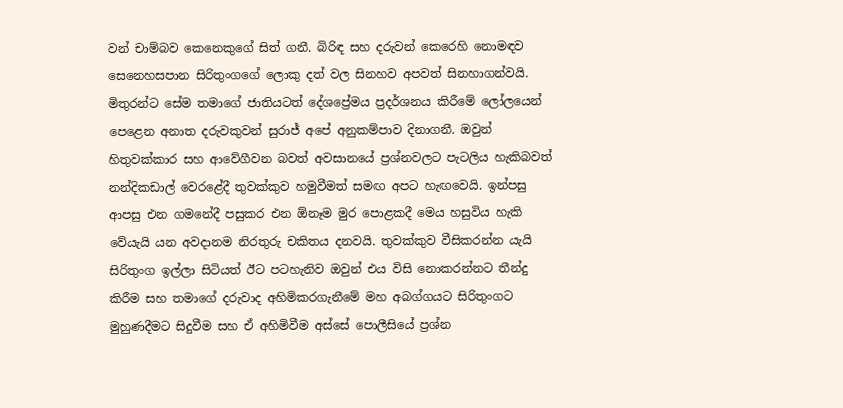වන් චාම්බව කෙනෙකුගේ සිත් ගනී. බිරිඳ සහ දරුවන් කෙරෙහි නොමඳව සෙනෙහසපාන සිරිතුංගගේ ලොකු දත් වල සිනහව අපවත් සිනහාගන්වයි. මිතුරන්ට සේම තමාගේ ජාතියටත් දේශප්‍රේමය ප්‍රදර්ශනය කිරීමේ ලෝලයෙන් පෙළෙන අනාත දරුවකුවන් සුරාජ් අපේ අනුකම්පාව දිනාගනී. ඔවුන් හිතුවක්කාර සහ ආවේගීවන බවත් අවසානයේ ප්‍රශ්නවලට පැටලිය හැකිබවත් නන්දිකඩාල් වෙරළේදී තුවක්කුව හමුවීමත් සමඟ අපට හැඟවෙයි. ඉන්පසු ආපසු එන ගමනේදී පසුකර එන ඕනෑම මුර පොළකදී මෙය හසුවිය හැකි වේයැයි යන අවදානම නිරතුරු චකිතය දනවයි. තුවක්කුව වීසිකරන්න යැයි සිරිතුංග ඉල්ලා සිටියත් ඊට පටහැනිව ඔවුන් එය විසි නොකරන්නට තීන්දු කිරීම සහ තමාගේ දරුවාද අහිමිකරගැනීමේ මහ අබග්ගයට සිරිතුංගට මුහුණදීමට සිදුවීම සහ ඒ අහිමිවීම අස්සේ පොලීසියේ ප්‍රශ්න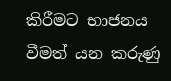කිරීමට භාජනය වීමත් යන කරුණු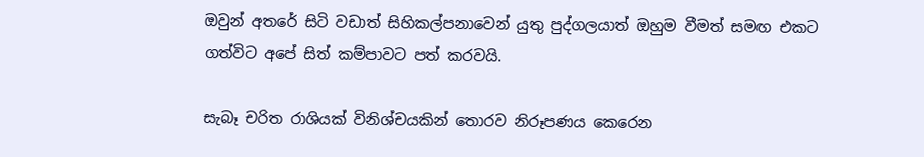ඔවුන් අතරේ සිටි වඩාත් සිහිකල්පනාවෙන් යුතු පුද්ගලයාත් ඔහුම වීමත් සමඟ එකට ගත්විට අපේ සිත් කම්පාවට පත් කරවයි.

සැබෑ චරිත රාශියක් විනිශ්චයකින් තොරව නිරූපණය කෙරෙන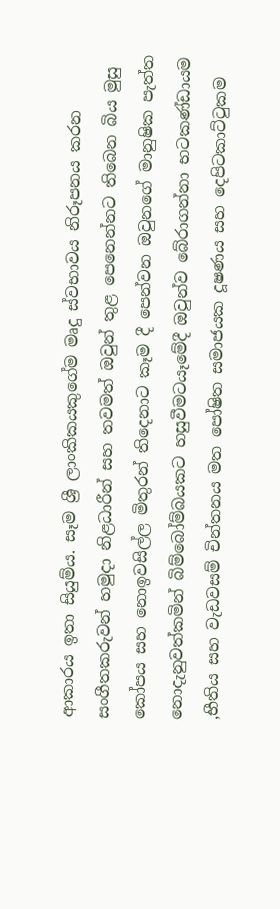ආකාරය ඉතා සියුම්ය. සෑම ශ්‍රී ලාංකිකයකුගේම මෘදු ස්වභාවය නිරූපනය කරන සංගීතකරුවන් හමුදා නිළධාරීන් සහ තවමත් ඔවුන් තුළ පෙනෙන්නට තිබෙන බිය මුසු කෝපය සහ නොඉවසිල්ල මිතුරන් තිදෙනාට කෑම දී පෙන්වන ඔවුනගේ මානුෂික පැත්ත නොදැනුවත්කමින් බිම්බෝම්බයකට හසුවීමටයෑමේදී ඔවුන්ව බේරාගන්නා භටකණ්ඩායම ,භීතිය සහ වැඩවසම් චින්තනය මත පෝෂිත සමාජයක දූෂණය සහ දෙපිටකාට්ටුකම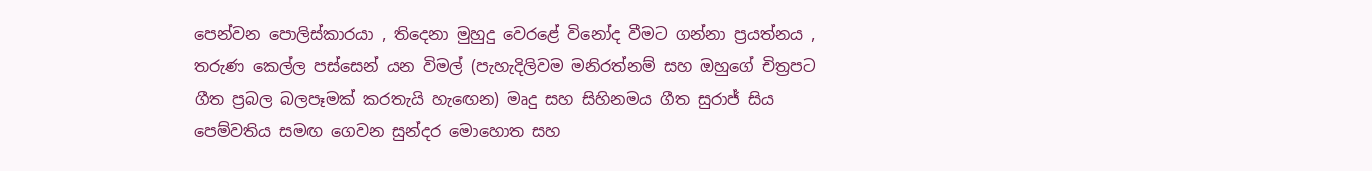පෙන්වන පොලිස්කාරයා , තිදෙනා මුහුදු වෙරළේ විනෝද වීමට ගන්නා ප්‍රයත්නය , තරුණ කෙල්ල පස්සෙන් යන විමල් (පැහැදිලිවම මනිරත්නම් සහ ඔහුගේ චිත්‍රපට ගීත ප්‍රබල බලපෑමක් කරතැයි හැඟෙන) මෘදු සහ සිහිනමය ගීත සුරාජ් සිය පෙම්වතිය සමඟ ගෙවන සුන්දර මොහොත සහ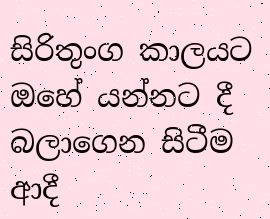සිරිතුංග කාලයට ඔහේ යන්නට දී බලාගෙන සිටීම ආදී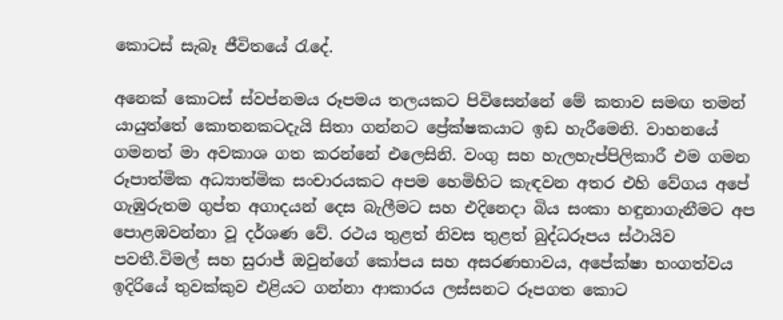කොටස් සැබෑ ජීවිතයේ රැදේ.

අනෙක් කොටස් ස්වප්නමය රූපමය තලයකට පිවිසෙන්නේ මේ කතාව සමඟ තමන් යායුත්තේ කොතනකටදැයි සිතා ගන්නට ප්‍රේක්ෂකයාට ඉඩ හැරීමෙනි. වාහනයේ ගමනත් මා අවකාශ ගත කරන්නේ එලෙසිනි. වංගු සහ හැලහැප්පිලිකාරී එම ගමන රූපාත්මික අධ්‍යාත්මික සංචාරයකට අපම හෙමිහිට කැඳවන අතර එහි වේගය අපේ ගැඹුරුතම ගුප්ත අගාදයන් දෙස බැලීමට සහ එදිනෙදා බිය සංකා හඳුනාගැනීමට අප පොළඹවන්නා වූ දර්ශණ වේ. රථය තුළත් නිවස තුළත් බුද්ධරූපය ස්ථායිව පවතී.විමල් සහ සුරාජ් ඔවුන්ගේ කෝපය සහ අසරණභාවය, අපේක්ෂා භංගත්වය ඉදිරියේ තුවක්කුව එළියට ගන්නා ආකාරය ලස්සනට රූපගත කොට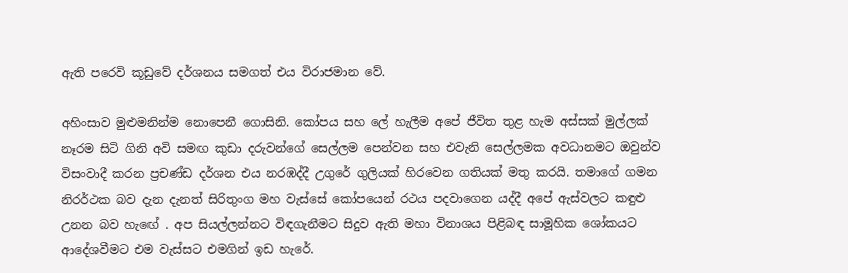ඇති පරෙවි කූඩුවේ දර්ශනය සමගත් එය විරාජමාන වේ.

අහිංසාව මුළුමනින්ම නොපෙනී ගොසිනි. කෝපය සහ ලේ හැලීම අපේ ජීවිත තුළ හැම අස්සක් මුල්ලක් නෑරම සිටි ගිනි අවි සමඟ කුඩා දරුවන්ගේ සෙල්ලම පෙන්වන සහ එවැනි සෙල්ලමක අවධානමට ඔවුන්ව විසංවාදී කරන ප්‍රචණ්ඩ දර්ශන එය නරඹද්දී උගුරේ ගුලියක් හිරවෙන ගතියක් මතු කරයි. තමාගේ ගමන නිරර්ථක බව දැන දැනත් සිරිතුංග මහ වැස්සේ කෝපයෙන් රථය පදවාගෙන යද්දී අපේ ඇස්වලට කඳුළු උනන බව හැඟේ . අප සියල්ලන්නට විඳගැනීමට සිදුව ඇති මහා විනාශය පිළිබඳ සාමූහික ශෝකයට ආදේශවීමට එම වැස්සට එමගින් ඉඩ හැරේ.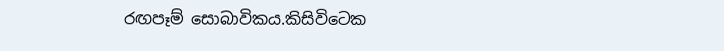රඟපෑම් සොබාවිකය.කිසිවිටෙක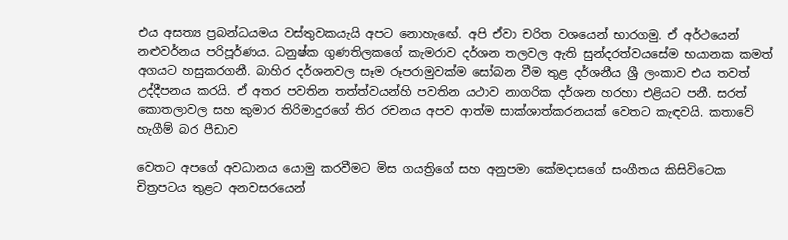එය අසත්‍ය ප්‍රබන්ධයමය වස්තුවකයැයි අපට නොහැඟේ. අපි ඒවා චරිත වශයෙන් භාරගමු. ඒ අර්ථයෙන් නළුවර්නය පරිපූර්ණය. ධනුෂ්ක ගුණතිලකගේ කැමරාව දර්ශන තලවල ඇති සුන්දරත්වයසේම භයානක කමත් අගයට හසුකරගනී. බාහිර දර්ශනවල සෑම රූපරාමුවක්ම සෝබන වීම තුළ දර්ශනීය ශ්‍රී ලංකාව එය තවත් උද්දීපනය කරයි. ඒ අතර පවතින තත්ත්වයන්හි පවතින යථාව නාගරික දර්ශන හරහා එළියට පනී. සරත් කොතලාවල සහ කුමාර තිරිමාදුරගේ තිර රචනය අපව ආත්ම සාක්ශාත්කරනයක් වෙතට කැඳවයි. කතාවේ හැගීම් බර පීඩාව

වෙතට අපගේ අවධානය යොමු කරවීමට මිස ගයත්‍රිගේ සහ අනුපමා කේමදාසගේ සංගීතය කිසිවිටෙක චිත්‍රපටය තුළට අනවසරයෙන්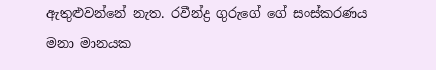ඇතුළුවන්නේ නැත. රවීන්ද්‍ර ගුරුගේ ගේ සංස්කරණය මනා මානයක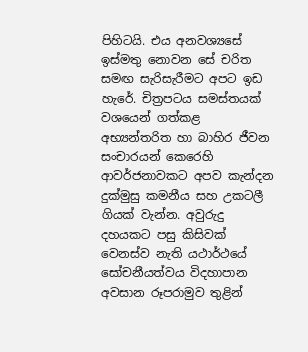පිහිටයි. එය අනවශ්‍යසේ ඉස්මතු නොවන සේ චරිත සමඟ සැරිසැරීමට අපට ඉඩ හැරේ. චිත්‍රපටය සමස්තයක් වශයෙන් ගත්කළ අභ්‍යන්තරිත හා බාහිර ජීවන සංචාරයන් කෙරෙහි ආවර්ජනාවකට අපව කැන්දන දුක්මුසු කමනීය සහ උකටලී ගියක් වැන්න. අවුරුදු දහයකට පසු කිසිවක් වෙනස්ව නැති යථාර්ථයේ සෝචනීයත්වය විදහාපාන අවසාන රූපරාමුව තුළින්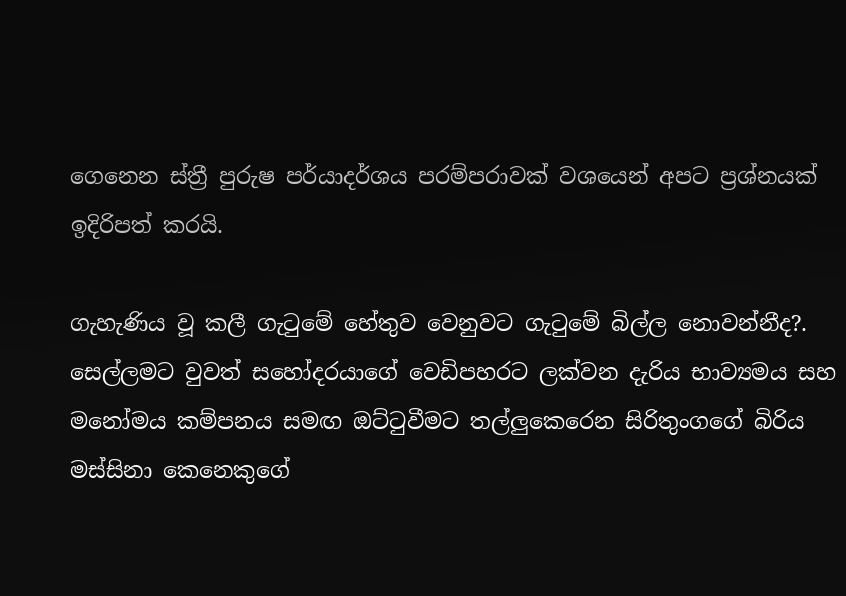ගෙනෙන ස්ත්‍රී පුරුෂ පර්යාදර්ශය පරම්පරාවක් වශයෙන් අපට ප්‍රශ්නයක් ඉදිරිපත් කරයි.

ගැහැණිය වූ කලී ගැටුමේ හේතුව වෙනුවට ගැටුමේ බිල්ල නොවන්නීද?. සෙල්ලමට වුවත් සහෝදරයාගේ වෙඩිපහරට ලක්වන දැරිය භාව්‍යමය සහ මනෝමය කම්පනය සමඟ ඔට්ටුවීමට තල්ලුකෙරෙන සිරිතුංගගේ බිරිය මස්සිනා කෙනෙකුගේ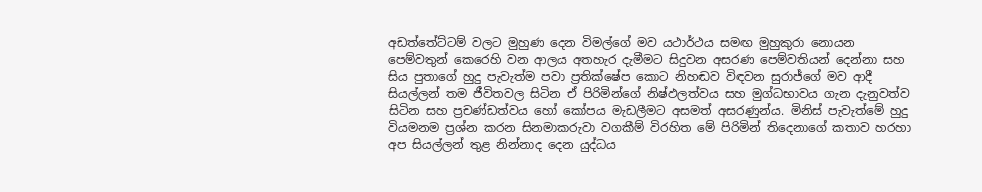අඩත්තේට්ටම් වලට මුහුණ දෙන විමල්ගේ මව යථාර්ථය සමඟ මුහුකුරා නොයන පෙම්වතුන් කෙරෙහි වන ආලය අතහැර දැමීමට සිදුවන අසරණ පෙම්වතියන් දෙන්නා සහ සිය පුතාගේ හුදු පැවැත්ම පවා ප්‍රතික්ෂේප කොට නිහඬව විඳවන සුරාජ්ගේ මව ආදී සියල්ලන් තම ජීවිතවල සිටින ඒ පිරිමින්ගේ නිෂ්ඵලත්වය සහ මුග්ධභාවය ගැන දැනුවත්ව සිටින සහ ප්‍රචණ්ඩත්වය හෝ කෝපය මැඩලීමට අසමත් අසරණුන්ය. මිනිස් පැවැත්මේ හුදු වියමනම ප්‍රශ්න කරන සිනමාකරුවා වගකීම් විරහිත මේ පිරිමින් තිදෙනාගේ කතාව හරහා අප සියල්ලන් තුළ නින්නාද දෙන යුද්ධය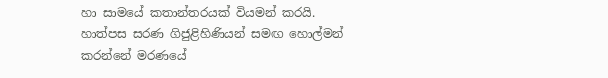හා සාමයේ කතාන්තරයක් වියමන් කරයි. හාත්පස සරණ ගිජුළිහිණියන් සමඟ හොල්මන් කරන්නේ මරණයේ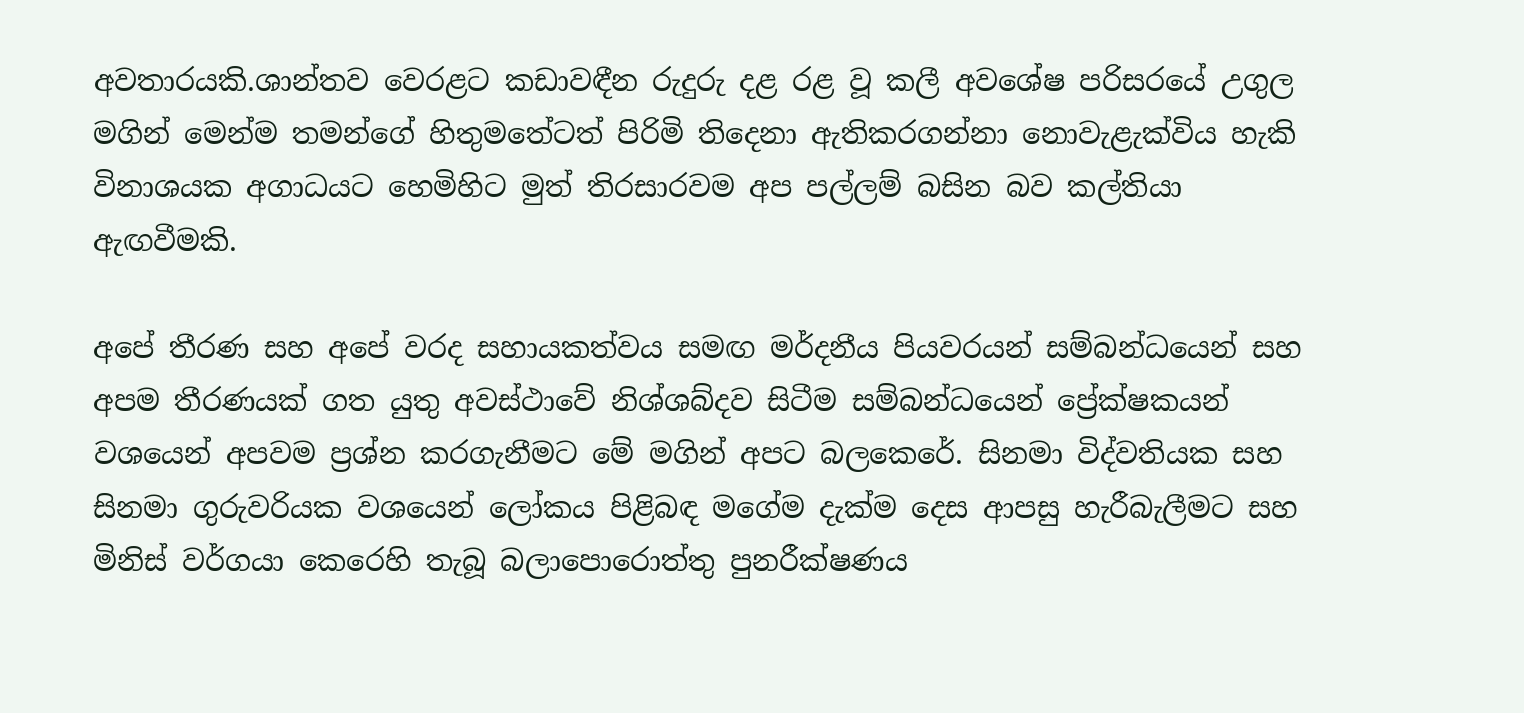අවතාරයකි.ශාන්තව වෙරළට කඩාවඳීන රුදුරු දළ රළ වූ කලී අවශේෂ පරිසරයේ උගුල මගින් මෙන්ම තමන්ගේ හිතුමතේටත් පිරිමි තිදෙනා ඇතිකරගන්නා නොවැළැක්විය හැකි විනාශයක අගාධයට හෙමිහිට මුත් තිරසාරවම අප පල්ලම් බසින බව කල්තියා ඇඟවීමකි.

අපේ තීරණ සහ අපේ වරද සහායකත්වය සමඟ මර්දනීය පියවරයන් සම්බන්ධයෙන් සහ අපම තීරණයක් ගත යුතු අවස්ථාවේ නිශ්ශබ්දව සිටීම සම්බන්ධයෙන් ප්‍රේක්ෂකයන් වශයෙන් අපවම ප්‍රශ්න කරගැනීමට මේ මගින් අපට බලකෙරේ. සිනමා විද්වතියක සහ සිනමා ගුරුවරියක වශයෙන් ලෝකය පිළිබඳ මගේම දැක්ම දෙස ආපසු හැරීබැලීමට සහ මිනිස් වර්ගයා කෙරෙහි තැබූ බලාපොරොත්තු පුනරීක්ෂණය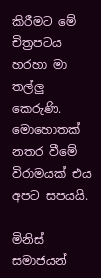කිරීමට මේ චිත්‍රපටය හරහා මා තල්ලු කෙරුණි. මොහොතක් නතර වීමේ විරාමයක් එය අපට සපයයි.

මිනිස් සමාජයන්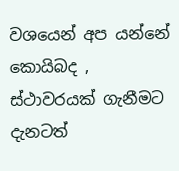වශයෙන් අප යන්නේ කොයිබද , ස්ථාවරයක් ගැනීමට දැනටත්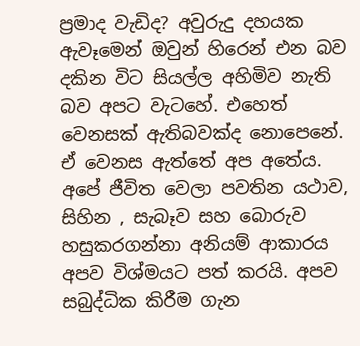ප්‍රමාද වැඩිද? අවුරුදු දහයක ඇවෑමෙන් ඔවුන් හිරෙන් එන බව දකින විට සියල්ල අහිමිව නැති බව අපට වැටහේ. එහෙත් වෙනසක් ඇතිබවක්ද නොපෙනේ. ඒ වෙනස ඇත්තේ අප අතේය. අපේ ජීවිත වෙලා පවතින යථාව, සිහින , සැබෑව සහ බොරුව හසුකරගන්නා අනියම් ආකාරය අපව විශ්මයට පත් කරයි. අපව සබුද්ධික කිරීම ගැන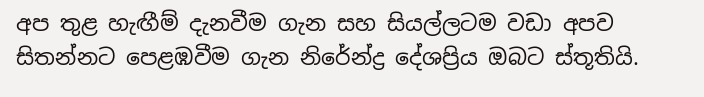අප තුළ හැඟීම් දැනවීම ගැන සහ සියල්ලටම වඩා අපව සිතන්නට පෙළඹවීම ගැන නිරේන්ද්‍ර දේශප්‍රිය ඔබට ස්තූතියි.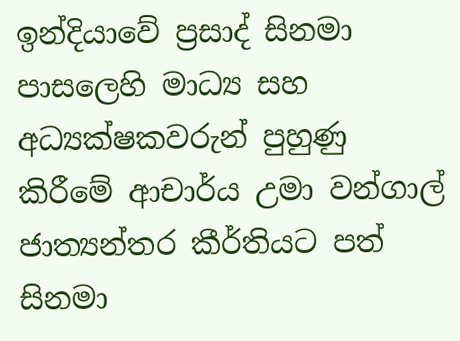ඉන්දියාවේ ප්‍රසාද් සිනමා පාසලෙහි මාධ්‍ය සහ අධ්‍යක්ෂකවරුන් පුහුණු කිරීමේ ආචාර්ය උමා වන්ගාල් ජාත්‍යන්තර කීර්තියට පත් සිනමා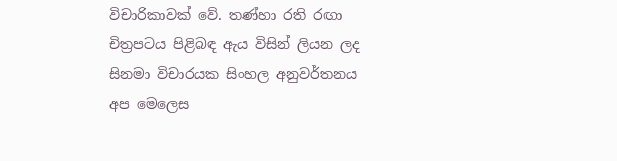විචාරිකාවක් වේ. තණ්හා රති රඟා චිත්‍රපටය පිළිබඳ ඇය විසින් ලියන ලද සිනමා විචාරයක සිංහල අනුවර්තනය අප මෙලෙස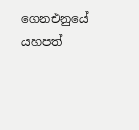ගෙනඑනුයේ යහපත්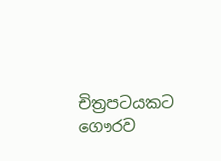චිත්‍රපටයකට ගෞරව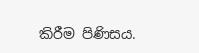කිරීම පිණිසය.